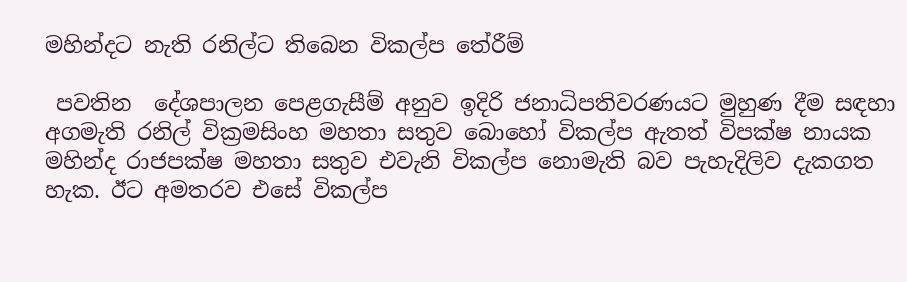මහින්දට නැති රනිල්ට තිබෙන විකල්ප තේරීම්

 පවතින  දේශපාලන පෙළගැසීම් අනුව ඉදිරි ජනාධිපතිවරණයට මුහුණ දීම සඳහා අගමැති රනිල් වික්‍රමසිංහ මහතා සතුව බොහෝ විකල්ප ඇතත් විපක්ෂ නායක මහින්ද රාජපක්ෂ මහතා සතුව එවැනි විකල්ප නොමැති බව පැහැදිලිව දැකගත හැක. ඊට අමතරව එසේ විකල්ප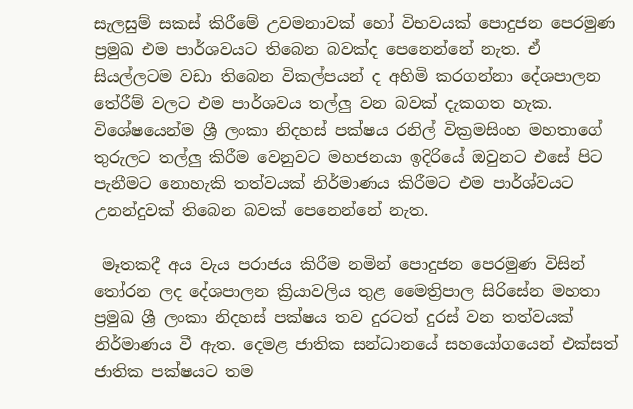සැලසුම් සකස් කිරීමේ උවමනාවක් හෝ විභවයක් පොදුජන පෙරමුණ ප්‍රමුඛ එම පාර්ශවයට තිබෙන බවක්ද පෙනෙන්නේ නැත. ඒ සියල්ලටම වඩා තිබෙන විකල්පයන් ද අහිමි කරගන්නා දේශපාලන තේරීම් වලට එම පාර්ශවය තල්ලු වන බවක් දැකගත හැක. විශේෂයෙන්ම ශ්‍රී ලංකා නිදහස් පක්ෂය රනිල් වික්‍රමසිංහ මහතාගේ තුරුලට තල්ලු කිරීම වෙනුවට මහජනයා ඉදිරියේ ඔවුනට එසේ පිට පැනීමට නොහැකි තත්වයක් නිර්මාණය කිරීමට එම පාර්ශ්වයට උනන්දුවක් තිබෙන බවක් පෙනෙන්නේ නැත.

 මෑතකදී අය වැය පරාජය කිරීම නමින් පොදුජන පෙරමුණ විසින් තෝරන ලද දේශපාලන ක්‍රියාවලිය තුළ මෛත්‍රිපාල සිරිසේන මහතා ප්‍රමුඛ ශ්‍රී ලංකා නිදහස් පක්ෂය තව දුරටත් දුරස් වන තත්වයක් නිර්මාණය වී ඇත. දෙමළ ජාතික සන්ධානයේ සහයෝගයෙන් එක්සත් ජාතික පක්ෂයට තම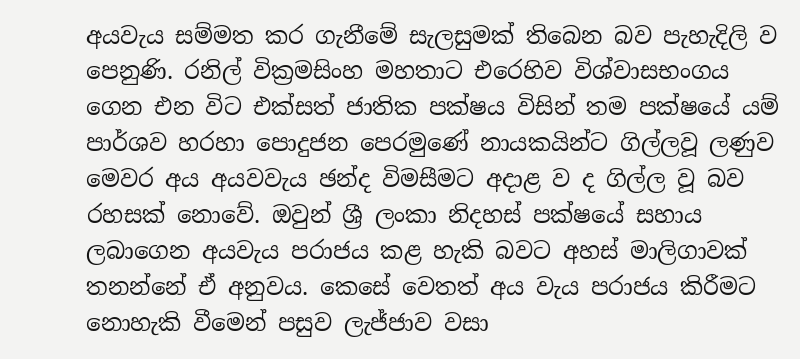අයවැය සම්මත කර ගැනීමේ සැලසුමක් තිබෙන බව පැහැදිලි ව පෙනුණි. රනිල් වික්‍රමසිංහ මහතාට එරෙහිව විශ්වාසභංගය ගෙන එන විට එක්සත් ජාතික පක්ෂය විසින් තම පක්ෂයේ යම් පාර්ශව හරහා පොදුජන පෙරමුණේ නායකයින්ට ගිල්ලවූ ලණුව මෙවර අය අයවවැය ඡන්ද විමසීමට අදාළ ව ද ගිල්ල වූ බව රහසක් නොවේ. ඔවුන් ශ්‍රී ලංකා නිදහස් පක්ෂයේ සහාය ලබාගෙන අයවැය පරාජය කළ හැකි බවට අහස් මාලිගාවක් තනන්නේ ඒ අනුවය. කෙසේ වෙතත් අය වැය පරාජය කිරීමට නොහැකි වීමෙන් පසුව ලැජ්ජාව වසා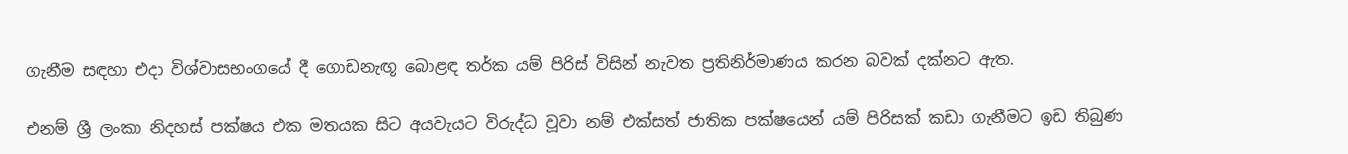ගැනීම සඳහා එදා විශ්වාසභංගයේ දී ගොඩනැඟූ බොළඳ තර්ක යම් පිරිස් විසින් නැවත ප්‍රතිනිර්මාණය කරන බවක් දක්නට ඇත.

එනම් ශ්‍රී ලංකා නිදහස් පක්ෂය එක මතයක සිට අයවැයට විරුද්ධ වූවා නම් එක්සත් ජාතික පක්ෂයෙන් යම් පිරිසක් කඩා ගැනීමට ඉඩ තිබුණ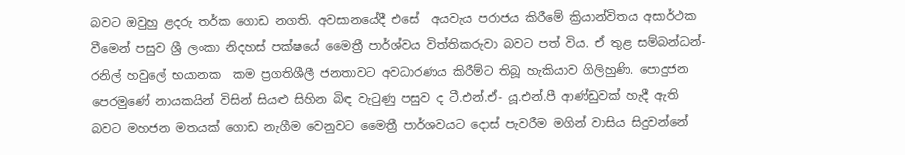බවට ඔවුහු ළදරු තර්ක ගොඩ නගති. අවසානයේදී එසේ  අයවැය පරාජය කිරීමේ ක්‍රියාන්විතය අසාර්ථක වීමෙන් පසුව ශ්‍රී ලංකා නිදහස් පක්ෂයේ මෛත්‍රී පාර්ශ්වය විත්තිකරුවා බවට පත් විය. ඒ තුළ සම්බන්ධන්-රනිල් හවුලේ භයානක  කම ප්‍රගතිශීලී ජනතාවට අවධාරණය කිරීම්ට තිබූ හැකියාව ගිලිහුණි. පොදුජන පෙරමුණේ නායකයින් විසින් සියළු සිහින බිඳ වැටුණු පසුව ද ටී.එන්.ඒ- යූ.එන්.පී ආණ්ඩුවක් හැදී ඇති බවට මහජන මතයක් ගොඩ නැගීම වෙනුවට මෛත්‍රී පාර්ශවයට දොස් පැවරීම මගින් වාසිය සිදුවන්නේ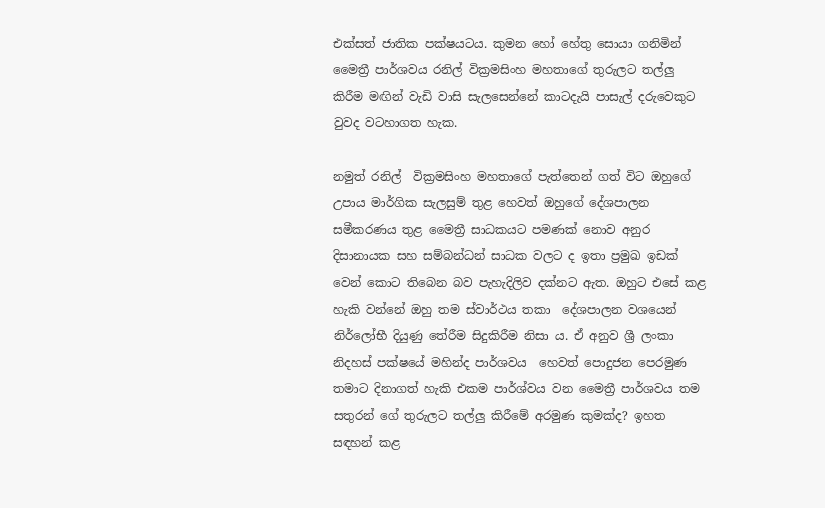එක්සත් ජාතික පක්ෂයටය. කුමන හෝ හේතු සොයා ගනිමින් මෛත්‍රී පාර්ශවය රනිල් වික්‍රමසිංහ මහතාගේ තුරුලට තල්ලු කිරීම මඟින් වැඩි වාසි සැලසෙන්නේ කාටදැයි පාසැල් දරුවෙකුට වුවද වටහාගත හැක.

නමුත් රනිල්  වික්‍රමසිංහ මහතාගේ පැත්තෙන් ගත් විට ඔහුගේ උපාය මාර්ගික සැලසුම් තුළ හෙවත් ඔහුගේ දේශපාලන සමීකරණය තුළ මෛත්‍රී සාධකයට පමණක් නොව අනුර දිසානායක සහ සම්බන්ධන් සාධක වලට ද ඉතා ප්‍රමුඛ ඉඩක් වෙන් කොට තිබෙන බව පැහැදිලිව දක්නට ඇත. ඔහුට එසේ කළ හැකි වන්නේ ඔහු තම ස්වාර්ථය තකා  දේශපාලන වශයෙන් නිර්ලෝභී දියුණු තේරීම සිදුකිරීම නිසා ය. ඒ අනුව ශ්‍රී ලංකා නිදහස් පක්ෂයේ මහින්ද පාර්ශවය  හෙවත් පොදුජන පෙරමුණ තමාට දිනාගත් හැකි එකම පාර්ශ්වය වන මෛත්‍රී පාර්ශවය තම සතුරන් ගේ තුරුලට තල්ලු කිරීමේ අරමුණ කුමක්ද? ඉහත සඳහන් කළ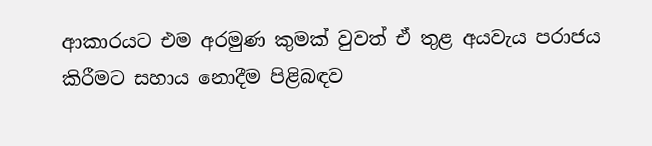ආකාරයට එම අරමුණ කුමක් වුවත් ඒ තුළ අයවැය පරාජය කිරීමට සහාය නොදීම පිළිබඳව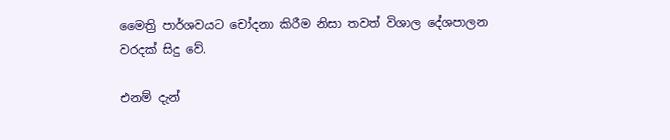මෛත්‍රි පාර්ශවයට චෝදනා කිරීම නිසා තවත් විශාල දේශපාලන වරදක් සිදු වේ.

එනම් දැන්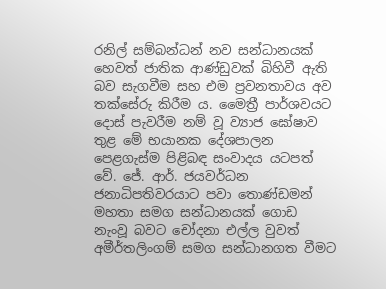රනිල් සම්බන්ධන් නව සන්ධානයක් හෙවත් ජාතික ආණ්ඩුවක් බිහිවී ඇති බව සැගවීම සහ එම ප්‍රවනතාවය අව තක්සේරු කිරීම ය. මෛත්‍රී පාර්ශවයට දොස් පැවරීම නම් වූ ව්‍යාජ ඝෝෂාව තුළ මේ භයානක දේශපාලන පෙළගැස්ම පිළිබඳ සංවාදය යටපත් වේ. ජේ. ආර්. ජයවර්ධන ජනාධිපතිවරයාට පවා තොණ්ඩමන් මහතා සමග සන්ධානයක් ගොඩ නැංවූ බවට චෝදනා එල්ල වුවත් අමීර්තලිංගම් සමග සන්ධානගත වීමට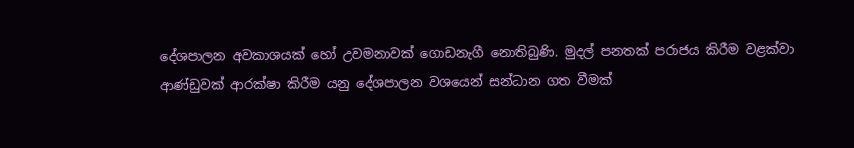දේශපාලන අවකාශයක් හෝ උවමනාවක් ගොඩනැගී නොතිබුණි. මුදල් පනතක් පරාජය කිරීම වළක්වා ආණ්ඩුවක් ආරක්ෂා කිරීම යනු දේශපාලන වශයෙන් සන්ධාන ගත වීමක්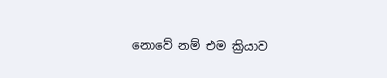නොවේ නම් එම ක්‍රියාව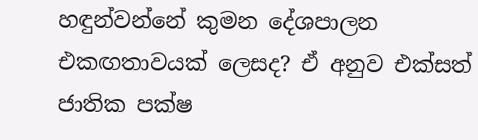හඳුන්වන්නේ කුමන දේශපාලන එකඟතාවයක් ලෙසද? ඒ අනුව එක්සත් ජාතික පක්ෂ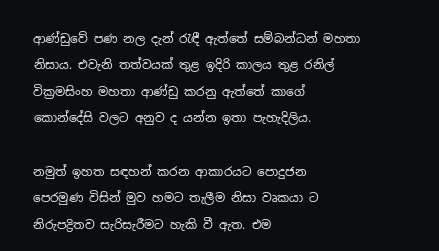ආණ්ඩුවේ පණ නල දැන් රැඳී ඇත්තේ සම්බන්ධන් මහතා නිසාය. එවැනි තත්වයක් තුළ ඉදිරි කාලය තුළ රනිල් වික්‍රමසිංහ මහතා ආණ්ඩු කරනු ඇත්තේ කාගේ කොන්දේසි වලට අනුව ද යන්න ඉතා පැහැදිලිය.

නමුත් ඉහත සඳහන් කරන ආකාරයට පොදුජන පෙරමුණ විසින් මුව හමට තැලීම නිසා වෘකයා ට නිරුපද්‍රිතව සැරිසැරීමට හැකි වී ඇත. එම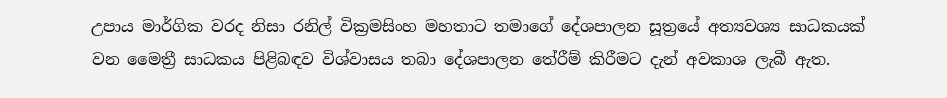උපාය මාර්ගික වරද නිසා රනිල් වික්‍රමසිංහ මහතාට තමාගේ දේශපාලන සූත්‍රයේ අත්‍යවශ්‍ය සාධකයක් වන මෛත්‍රී සාධකය පිළිබඳව විශ්වාසය තබා දේශපාලන තේරීම් කිරීමට දැන් අවකාශ ලැබී ඇත.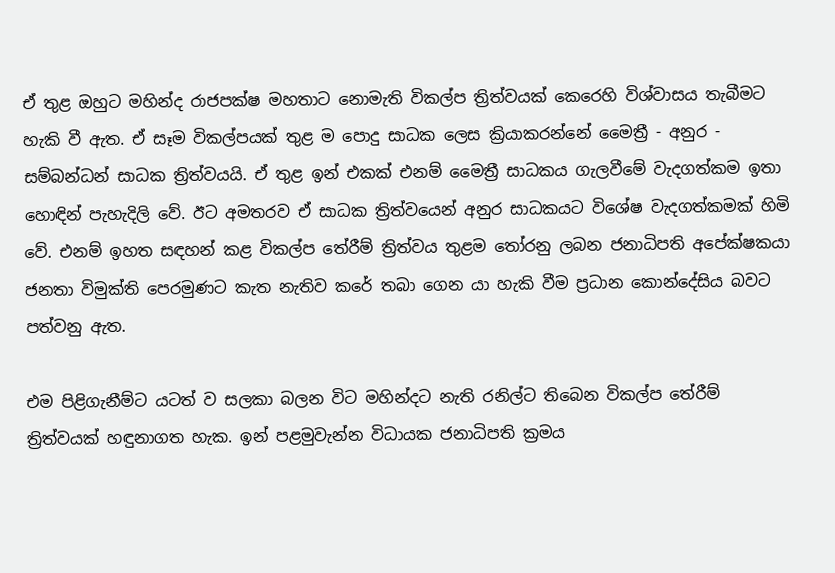ඒ තුළ ඔහුට මහින්ද රාජපක්ෂ මහතාට නොමැති විකල්ප ත්‍රිත්වයක් කෙරෙහි විශ්වාසය තැබීමට හැකි වී ඇත. ඒ සෑම විකල්පයක් තුළ ම පොදු සාධක ලෙස ක්‍රියාකරන්නේ මෛත්‍රී - අනුර - සම්බන්ධන් සාධක ත්‍රිත්වයයි. ඒ තුළ ඉන් එකක් එනම් මෛත්‍රී සාධකය ගැලවීමේ වැදගත්කම ඉතා හොඳින් පැහැදිලි වේ. ඊට අමතරව ඒ සාධක ත්‍රිත්වයෙන් අනුර සාධකයට විශේෂ වැදගත්කමක් හිමි වේ. එනම් ඉහත සඳහන් කළ විකල්ප තේරීම් ත්‍රිත්වය තුළම තෝරනු ලබන ජනාධිපති අපේක්ෂකයා ජනතා විමුක්ති පෙරමුණට කැත නැතිව කරේ තබා ගෙන යා හැකි වීම ප්‍රධාන කොන්දේසිය බවට පත්වනු ඇත.

එම පිළිගැනීම්ට යටත් ව සලකා බලන විට මහින්දට නැති රනිල්ට තිබෙන විකල්ප තේරීම් ත්‍රිත්වයක් හඳුනාගත හැක. ඉන් පළමුවැන්න විධායක ජනාධිපති ක්‍රමය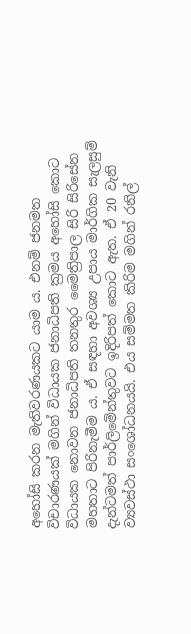අහෝසි කරන මැතිවරණයකට යාම ය. එනම් ජනමත විචාරණයක් මගින් විධායක ජනාධිපති ක්‍රමය අහෝසි කොට විධායක නොවන ජනාධිපති තනතුර මෛත්‍රිපාල සිරි සිරිසේන මහතාට පිරිනැමීම ය. ඒ සඳහා අවශ්‍ය උපාය මාර්ගික සැලසුම් දැන්ටමත් පාර්ලිමේන්තුවට ඉදිරිපත් කොට ඇත. ඒ 20 වැනි ව්‍යවස්ථා සංශෝධනයයි. එය සම්මත කිරිම මගින් රනිල්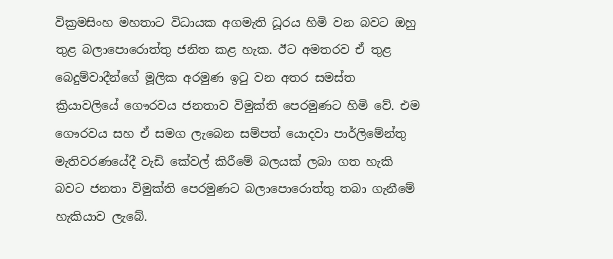වික්‍රමසිංහ මහතාට විධායක අගමැති ධූරය හිමි වන බවට ඔහු තුළ බලාපොරොත්තු ජනිත කළ හැක. ඊට අමතරව ඒ තුළ බෙදුම්වාදීන්ගේ මූලික අරමුණ ඉටු වන අතර සමස්ත ක්‍රියාවලියේ ගෞරවය ජනතාව විමුක්ති පෙරමුණට හිමි වේ. එම ගෞරවය සහ ඒ සමග ලැබෙන සම්පත් යොදවා පාර්ලිමේන්තු මැතිවරණයේදී වැඩි කේවල් කිරීමේ බලයක් ලබා ගත හැකි බවට ජනතා විමුක්ති පෙරමුණට බලාපොරොත්තු තබා ගැනීමේ හැකියාව ලැබේ.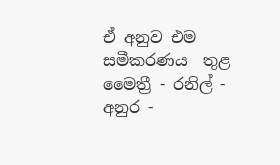ඒ අනුව එම සමීකරණය  තුළ මෛත්‍රී - රනිල් - අනුර -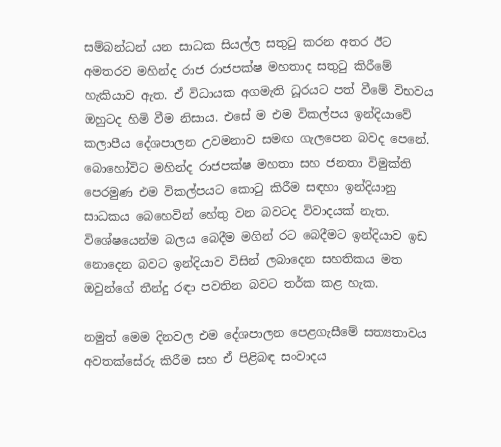සම්බන්ධන් යන සාධක සියල්ල සතුටු කරන අතර ඊට අමතරව මහින්ද රාජ රාජපක්ෂ මහතාද සතුටු කිරීමේ හැකියාව ඇත. ඒ විධායක අගමැති ධූරයට පත් වීමේ විභවය ඔහුටද හිමි වීම නිසාය. එසේ ම එම විකල්පය ඉන්දියාවේ කලාපීය දේශපාලන උවමනාව සමඟ ගැලපෙන බවද පෙනේ. බොහෝවිට මහින්ද රාජපක්ෂ මහතා සහ ජනතා විමුක්ති පෙරමුණ එම විකල්පයට කොටු කිරීම සඳහා ඉන්දියානු සාධකය බෙහෙවින් හේතු වන බවටද විවාදයක් නැත. විශේෂයෙන්ම බලය බෙදීම මගින් රට බෙදීමට ඉන්දියාව ඉඩ නොදෙන බවට ඉන්දියාව විසින් ලබාදෙන සහතිකය මත ඔවුන්ගේ තීන්දු රඳා පවතින බවට තර්ක කළ හැක.

නමුත් මෙම දිනවල එම දේශපාලන පෙළගැසීමේ සත්‍යතාවය අවතක්සේරු කිරීම සහ ඒ පිළිබඳ සංවාදය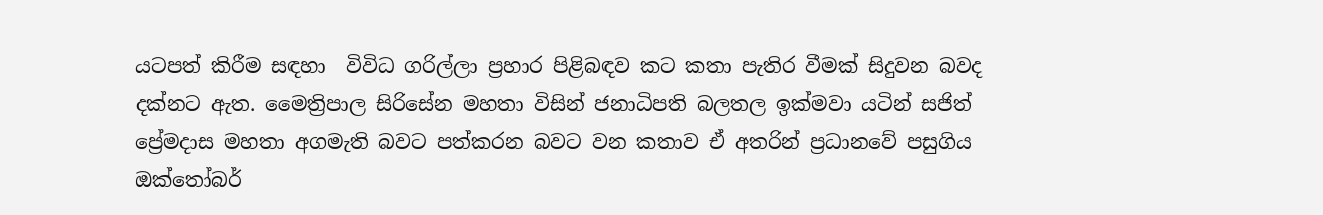යටපත් කිරීම සඳහා  විවිධ ගරිල්ලා ප්‍රහාර පිළිබඳව කට කතා පැතිර වීමක් සිදුවන බවද දක්නට ඇත. මෛත්‍රිපාල සිරිසේන මහතා විසින් ජනාධිපති බලතල ඉක්මවා යටින් සජිත් ප්‍රේමදාස මහතා අගමැති බවට පත්කරන බවට වන කතාව ඒ අතරින් ප්‍රධානවේ පසුගිය ඔක්තෝබර්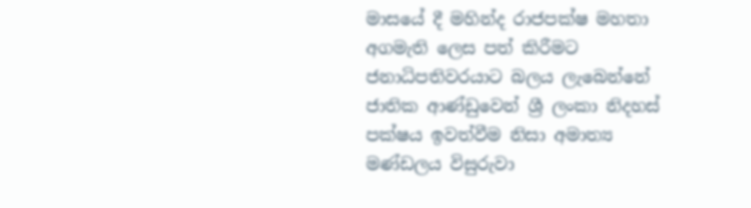මාසයේ දී මහින්ද රාජපක්ෂ මහතා අගමැති ලෙස පත් කිරීමට ජනාධිපතිවරයාට බලය ලැබෙන්නේ ජාතික ආණ්ඩුවෙන් ශ්‍රී ලංකා නිදහස් පක්ෂය ඉවත්වීම නිසා අමාත්‍ය මණ්ඩලය විසුරුවා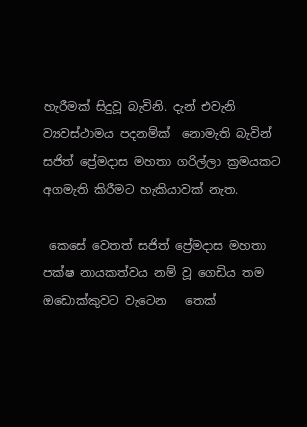හැරීමක් සිදුවූ බැවිනි. දැන් එවැනි ව්‍යවස්ථාමය පදනම්ක්  නොමැති බැවින් සජිත් ප්‍රේමදාස මහතා ගරිල්ලා ක්‍රමයකට අගමැති කිරීමට හැකියාවක් නැත.

 කෙසේ වෙතත් සජිත් ප්‍රේමදාස මහතා පක්ෂ නායකත්වය නම් වූ ගෙඩිය තම ඔඩොක්කුවට වැටෙන   තෙක්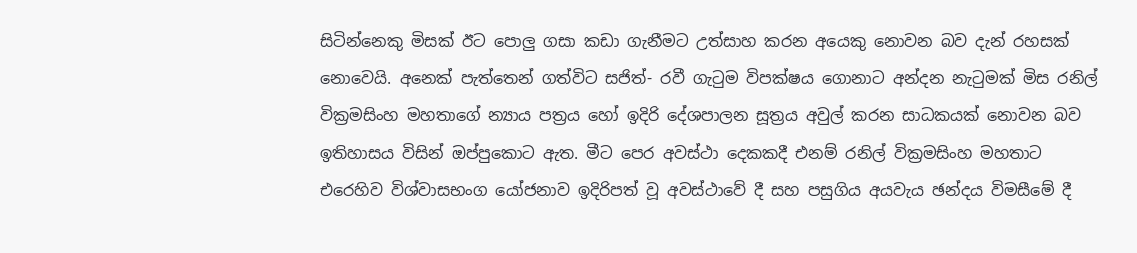සිටින්නෙකු මිසක් ඊට පොලු ගසා කඩා ගැනීමට උත්සාහ කරන අයෙකු නොවන බව දැන් රහසක් නොවෙයි. අනෙක් පැත්තෙන් ගත්විට සජිත්- රවී ගැටුම විපක්ෂය ගොනාට අන්දන නැටුමක් මිස රනිල් වික්‍රමසිංහ මහතාගේ න්‍යාය පත්‍රය හෝ ඉදිරි දේශපාලන සූත්‍රය අවුල් කරන සාධකයක් නොවන බව ඉතිහාසය විසින් ඔප්පුකොට ඇත. මීට පෙර අවස්ථා දෙකකදී එනම් රනිල් වික්‍රමසිංහ මහතාට එරෙහිව විශ්වාසභංග යෝජනාව ඉදිරිපත් වූ අවස්ථාවේ දී සහ පසුගිය අයවැය ඡන්දය විමසීමේ දී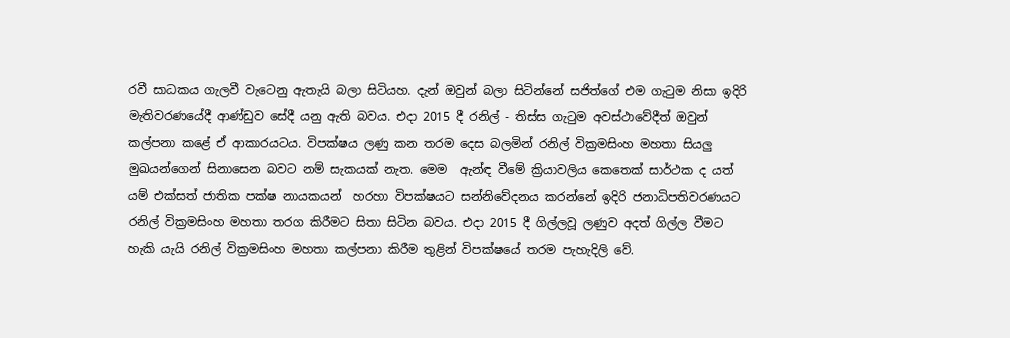රවී සාධකය ගැලවී වැටෙනු ඇතැයි බලා සිටියහ. දැන් ඔවුන් බලා සිටින්නේ සජිත්ගේ එම ගැටුම නිසා ඉදිරි මැතිවරණයේදී ආණ්ඩුව සේදී යනු ඇති බවය. එදා 2015 දී රනිල් - තිස්ස ගැටුම අවස්ථාවේදීත් ඔවුන් කල්පනා කළේ ඒ ආකාරයටය. විපක්ෂය ලණු කන තරම දෙස බලමින් රනිල් වික්‍රමසිංහ මහතා සියලු මුඛයන්ගෙන් සිනාසෙන බවට නම් සැකයක් නැත. මෙම  ඇන්ඳ වීමේ ක්‍රියාවලිය කෙතෙක් සාර්ථක ද යත් යම් එක්සත් ජාතික පක්ෂ නායකයන්  හරහා විපක්ෂයට සන්නිවේදනය කරන්නේ ඉදිරි ජනාධිපතිවරණයට රනිල් වික්‍රමසිංහ මහතා තරග කිරීමට සිතා සිටින බවය. එදා 2015 දී ගිල්ලවූ ලණුව අදත් ගිල්ල වීමට හැකි යැයි රනිල් වික්‍රමසිංහ මහතා කල්පනා කිරීම තුළින් විපක්ෂයේ තරම පැහැදිලි වේ.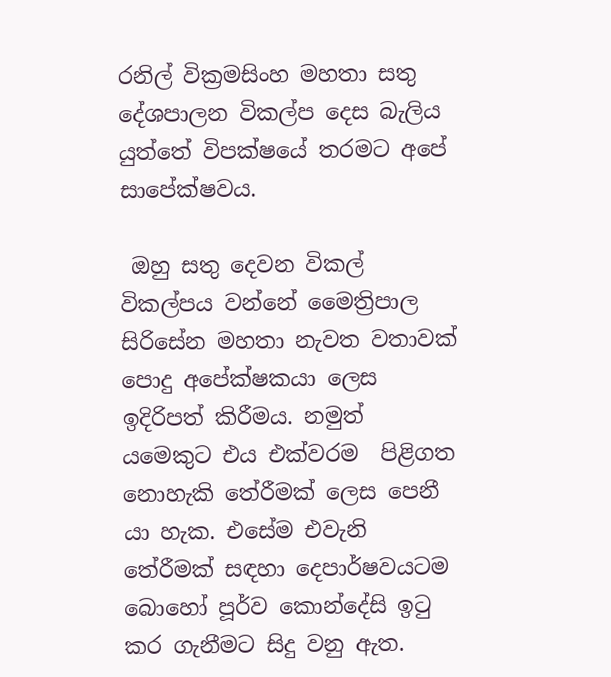රනිල් වික්‍රමසිංහ මහතා සතු දේශපාලන විකල්ප දෙස බැලිය යුත්තේ විපක්ෂයේ තරමට අපේ සාපේක්ෂවය.

 ඔහු සතු දෙවන විකල් විකල්පය වන්නේ මෛත්‍රිපාල සිරිසේන මහතා නැවත වතාවක් පොදු අපේක්ෂකයා ලෙස ඉදිරිපත් කිරීමය. නමුත් යමෙකුට එය එක්වරම  පිළිගත නොහැකි තේරීමක් ලෙස පෙනී යා හැක. එසේම එවැනි තේරීමක් සඳහා දෙපාර්ෂවයටම බොහෝ පූර්ව කොන්දේසි ඉටු කර ගැනීමට සිදු වනු ඇත.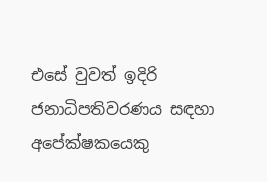එසේ වුවත් ඉදිරි ජනාධිපතිවරණය සඳහා අපේක්ෂකයෙකු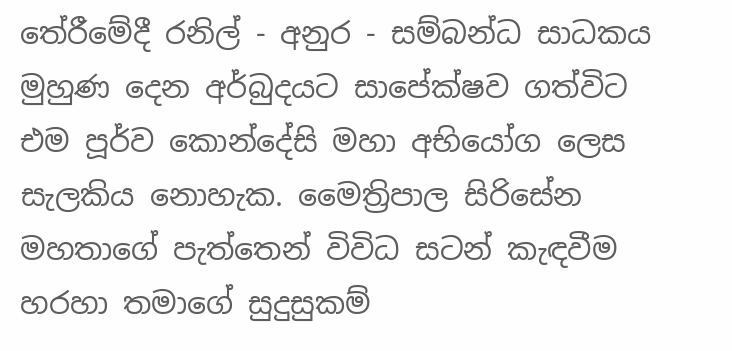තේරීමේදී රනිල් - අනුර - සම්බන්ධ සාධකය මුහුණ දෙන අර්බුදයට සාපේක්ෂව ගත්විට එම පූර්ව කොන්දේසි මහා අභියෝග ලෙස සැලකිය නොහැක. මෛත්‍රිපාල සිරිසේන මහතාගේ පැත්තෙන් විවිධ සටන් කැඳවීම හරහා තමාගේ සුදුසුකම්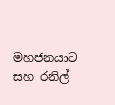මහජනයාට සහ රනිල්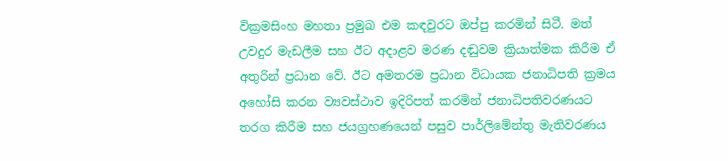වික්‍රමසිංහ මහතා ප්‍රමුඛ එම කඳවුරට ඔප්පු කරමින් සිටී. මත් උවදුර මැඩලීම සහ ඊට අදාළව මරණ දඬුවම ක්‍රියාත්මක කිරීම ඒ අතුරින් ප්‍රධාන වේ. ඊට අමතරම ප්‍රධාන විධායක ජනාධිපති ක්‍රමය අහෝසි කරන ව්‍යවස්ථාව ඉදිරිපත් කරමින් ජනාධිපතිවරණයට තරග කිරීම සහ ජයග්‍රහණයෙන් පසුව පාර්ලිමේන්තු මැතිවරණය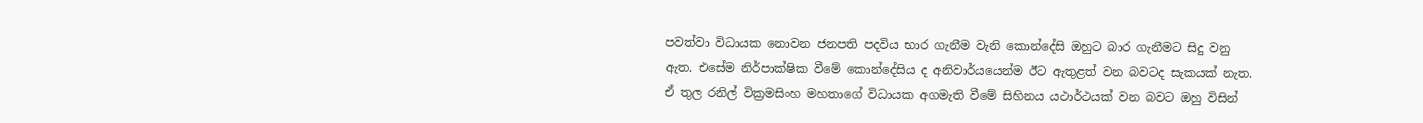පවත්වා විධායක නොවන ජනපති පදවිය භාර ගැනීම වැනි කොන්දේසි ඔහුට බාර ගැනීමට සිදු වනු ඇත. එසේම නිර්පාක්ෂික වීමේ කොන්දේසිය ද අනිවාර්යයෙන්ම ඊට ඇතුළත් වන බවටද සැකයක් නැත. ඒ තුල රනිල් වික්‍රමසිංහ මහතාගේ විධායක අගමැති වීමේ සිහිනය යථාර්ථයක් වන බවට ඔහු විසින්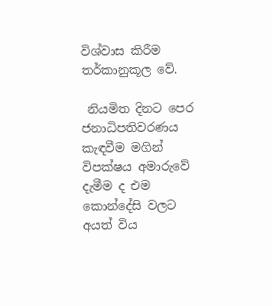විශ්වාස කිරීම තර්කානුකූල වේ.

 නියමිත දිනට පෙර ජනාධිපතිවරණය කැඳවීම මගින් විපක්ෂය අමාරුවේ දැමීම ද එම කොන්දේසි වලට අයත් විය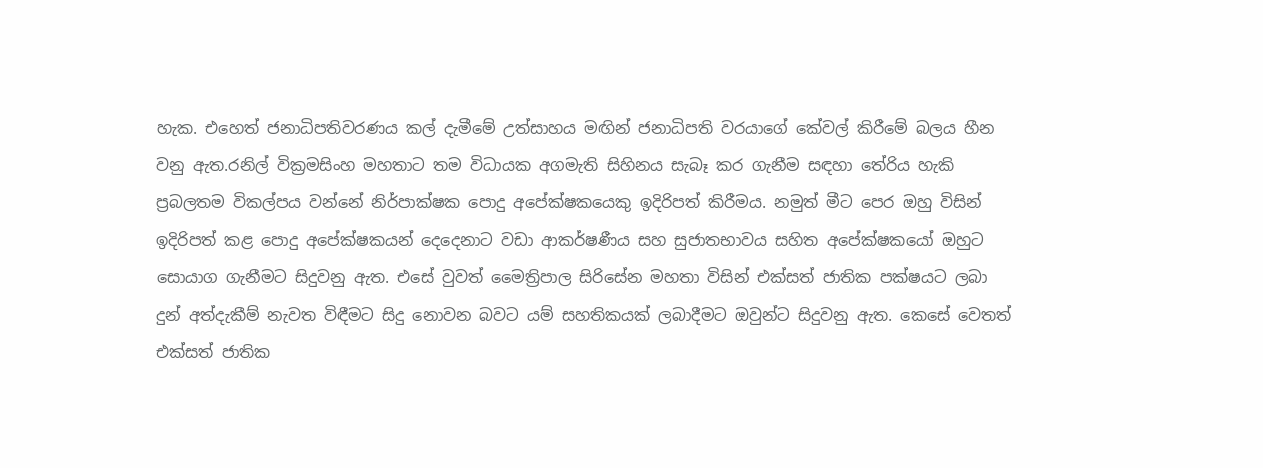හැක. එහෙත් ජනාධිපතිවරණය කල් දැමීමේ උත්සාහය මඟින් ජනාධිපති වරයාගේ කේවල් කිරීමේ බලය හීන වනු ඇත.රනිල් වික්‍රමසිංහ මහතාට තම විධායක අගමැති සිහිනය සැබෑ කර ගැනීම සඳහා තේරිය හැකි ප්‍රබලතම විකල්පය වන්නේ නිර්පාක්ෂක පොදු අපේක්ෂකයෙකු ඉදිරිපත් කිරීමය. නමුත් මීට පෙර ඔහු විසින් ඉදිරිපත් කළ පොදු අපේක්ෂකයන් දෙදෙනාට වඩා ආකර්ෂණීය සහ සුජාතභාවය සහිත අපේක්ෂකයෝ ඔහුට සොයාග ගැනීමට සිදුවනු ඇත. එසේ වුවත් මෛත්‍රිපාල සිරිසේන මහතා විසින් එක්සත් ජාතික පක්ෂයට ලබා දුන් අත්දැකීම් නැවත විඳීමට සිදු නොවන බවට යම් සහතිකයක් ලබාදීමට ඔවුන්ට සිදුවනු ඇත. කෙසේ වෙතත් එක්සත් ජාතික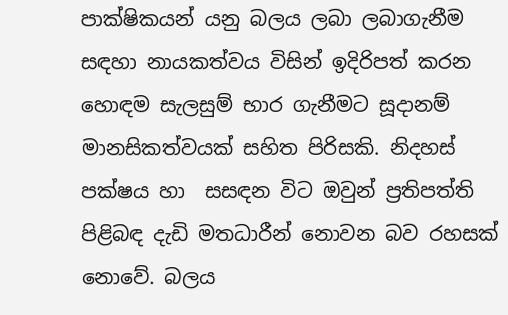පාක්ෂිකයන් යනු බලය ලබා ලබාගැනීම සඳහා නායකත්වය විසින් ඉදිරිපත් කරන හොඳම සැලසුම් භාර ගැනීමට සූදානම් මානසිකත්වයක් සහිත පිරිසකි. නිදහස් පක්ෂය හා  සසඳන විට ඔවුන් ප්‍රතිපත්ති පිළිබඳ දැඩි මතධාරීන් නොවන බව රහසක් නොවේ. බලය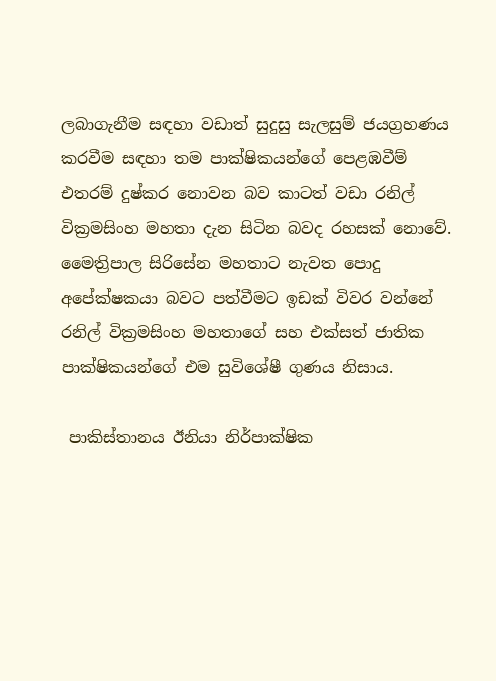ලබාගැනීම සඳහා වඩාත් සුදුසු සැලසුම් ජයග්‍රහණය කරවීම සඳහා තම පාක්ෂිකයන්ගේ පෙළඹවීම් එතරම් දුෂ්කර නොවන බව කාටත් වඩා රනිල් වික්‍රමසිංහ මහතා දැන සිටින බවද රහසක් නොවේ. මෛත්‍රිපාල සිරිසේන මහතාට නැවත පොදු අපේක්ෂකයා බවට පත්වීමට ඉඩක් විවර වන්නේ රනිල් වික්‍රමසිංහ මහතාගේ සහ එක්සත් ජාතික පාක්ෂිකයන්ගේ එම සුවිශේෂී ගුණය නිසාය.

 පාකිස්තානය ඊනියා නිර්පාක්ෂික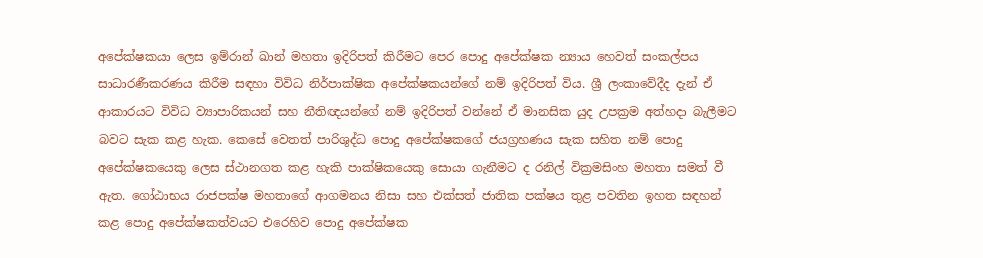අපේක්ෂකයා ලෙස ඉම්රාන් ඛාන් මහතා ඉදිරිපත් කිරීමට පෙර පොදු අපේක්ෂක න්‍යාය හෙවත් සංකල්පය සාධාරණීකරණය කිරීම සඳහා විවිධ නිර්පාක්ෂික අපේක්ෂකයන්ගේ නම් ඉදිරිපත් විය. ශ්‍රී ලංකාවේදීද දැන් ඒ ආකාරයට විවිධ ව්‍යාපාරිකයන් සහ නීතිඥයන්ගේ නම් ඉදිරිපත් වන්නේ ඒ මානසික යුද උපක්‍රම අත්හදා බැලීමට බවට සැක කළ හැක. කෙසේ වෙතත් පාරිශුද්ධ පොදු අපේක්ෂකගේ ජයග්‍රහණය සැක සහිත නම් පොදු අපේක්ෂකයෙකු ලෙස ස්ථානගත කළ හැකි පාක්ෂිකයෙකු සොයා ගැනීමට ද රනිල් වික්‍රමසිංහ මහතා සමත් වී ඇත. ගෝඨාභය රාජපක්ෂ මහතාගේ ආගමනය නිසා සහ එක්සත් ජාතික පක්ෂය තුළ පවතින ඉහත සඳහන් කළ පොදු අපේක්ෂකත්වයට එරෙහිව පොදු අපේක්ෂක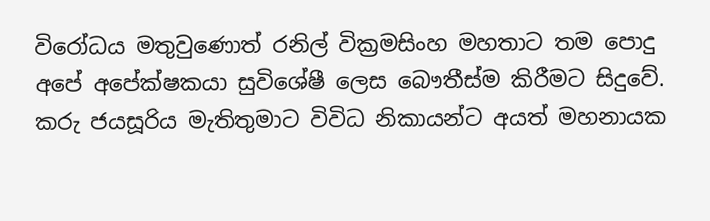විරෝධය මතුවුණොත් රනිල් වික්‍රමසිංහ මහතාට තම පොදු අපේ අපේක්ෂකයා සුවිශේෂී ලෙස බෞතීස්ම කිරීමට සිදුවේ. කරු ජයසූරිය මැතිතුමාට විවිධ නිකායන්ට අයත් මහනායක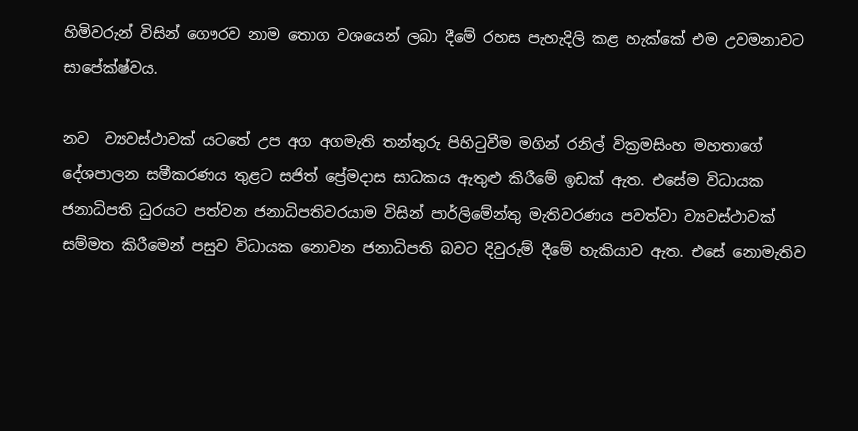හිමිවරුන් විසින් ගෞරව නාම තොග වශයෙන් ලබා දීමේ රහස පැහැදිලි කළ හැක්කේ එම උවමනාවට සාපේක්ෂ්වය.

නව  ව්‍යවස්ථාවක් යටතේ උප අග අගමැති තන්තුරු පිහිටුවීම මගින් රනිල් වික්‍රමසිංහ මහතාගේ දේශපාලන සමීකරණය තුළට සජිත් ප්‍රේමදාස සාධකය ඇතුළු කිරීමේ ඉඩක් ඇත. එසේම විධායක ජනාධිපති ධුරයට පත්වන ජනාධිපතිවරයාම විසින් පාර්ලිමේන්තු මැතිවරණය පවත්වා ව්‍යවස්ථාවක් සම්මත කිරීමෙන් පසුව විධායක නොවන ජනාධිපති බවට දිවුරුම් දීමේ හැකියාව ඇත. එසේ නොමැතිව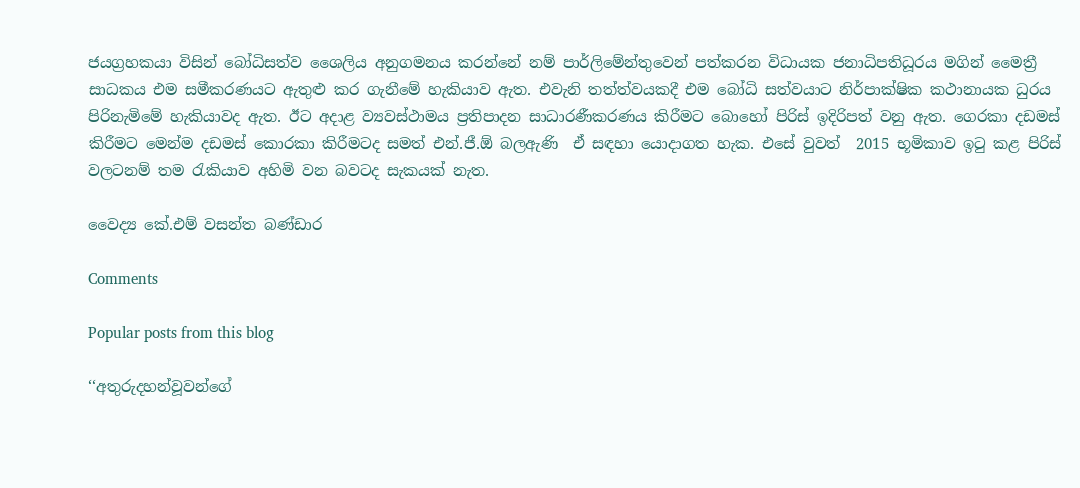ජයග්‍රහකයා විසින් බෝධිසත්ව ශෛලිය අනුගමනය කරන්නේ නම් පාර්ලිමේන්තුවෙන් පත්කරන විධායක ජනාධිපතිධූරය මගින් මෛත්‍රී සාධකය එම සමීකරණයට ඇතුළු කර ගැනීමේ හැකියාව ඇත. එවැනි තත්ත්වයකදී එම බෝධි සත්වයාට නිර්පාක්ෂික කථානායක ධුරය පිරිනැමිමේ හැකියාවද ඇත. ඊට අදාළ ව්‍යවස්ථාමය ප්‍රතිපාදන සාධාරණීකරණය කිරීමට බොහෝ පිරිස් ඉදිරිපත් වනු ඇත. ගෙරකා දඩමස් කිරීමට මෙන්ම දඩමස් කොරකා කිරීමටද සමත් එන්.ජී.ඕ බලඇණි  ඒ සඳහා යොදාගත හැක. එසේ වුවත්  2015 භූමිකාව ඉටු කළ පිරිස් වලටනම් තම රැකියාව අහිමි වන බවටද සැකයක් නැත.

වෛද්‍ය කේ.එම් වසන්ත බණ්ඩාර

Comments

Popular posts from this blog

‘‘අතුරුදහන්වූවන්ගේ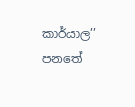කාර්යාල’’ පනතේ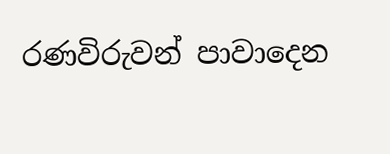රණවිරුවන් පාවාදෙන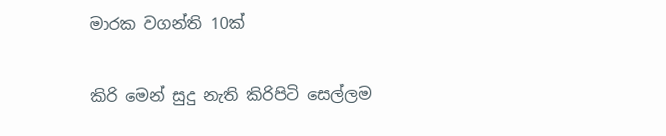මාරක වගන්ති 10ක්

කිරි මෙන් සුදු නැති කිරිපිටි සෙල්ලම